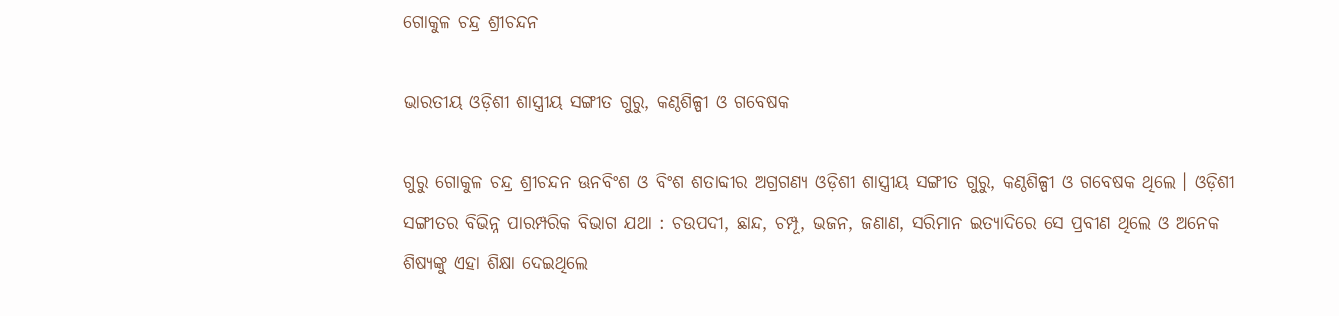ଗୋକୁଳ ଚନ୍ଦ୍ର ଶ୍ରୀଚନ୍ଦନ

ଭାରତୀୟ ଓଡ଼ିଶୀ ଶାସ୍ତ୍ରୀୟ ସଙ୍ଗୀତ ଗୁରୁ, କଣ୍ଠଶିଳ୍ପୀ ଓ ଗବେଷକ

ଗୁରୁ ଗୋକୁଳ ଚନ୍ଦ୍ର ଶ୍ରୀଚନ୍ଦନ ଊନବିଂଶ ଓ ବିଂଶ ଶତାବ୍ଦୀର ଅଗ୍ରଗଣ୍ୟ ଓଡ଼ିଶୀ ଶାସ୍ତ୍ରୀୟ ସଙ୍ଗୀତ ଗୁରୁ, କଣ୍ଠଶିଳ୍ପୀ ଓ ଗବେଷକ ଥିଲେ । ଓଡ଼ିଶୀ ସଙ୍ଗୀତର ବିଭିନ୍ନ ପାରମ୍ପରିକ ବିଭାଗ ଯଥା : ଚଉପଦୀ, ଛାନ୍ଦ, ଚମ୍ପୂ, ଭଜନ, ଜଣାଣ, ସରିମାନ ଇତ୍ୟାଦିରେ ସେ ପ୍ରବୀଣ ଥିଲେ ଓ ଅନେକ ଶିଷ୍ୟଙ୍କୁ ଏହା ଶିକ୍ଷା ଦେଇଥିଲେ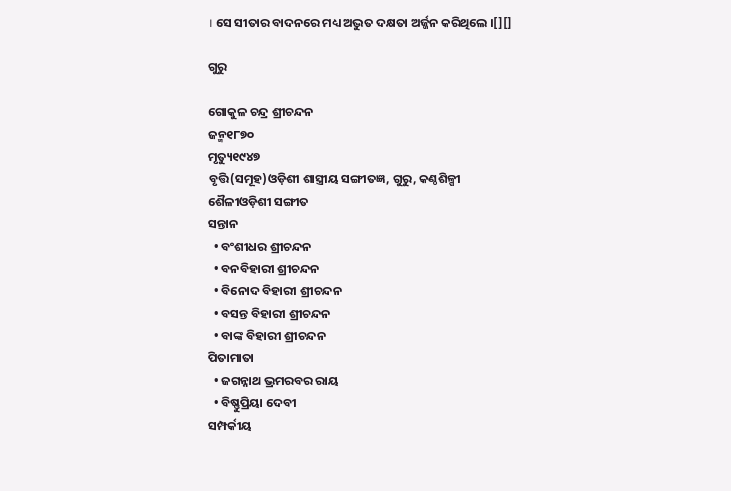। ସେ ସୀତାର ବାଦନରେ ମଧ୍ୟ ଅଦ୍ଭୁତ ଦକ୍ଷତା ଅର୍ଜ୍ଜନ କରିଥିଲେ ।[][]

ଗୁରୁ

ଗୋକୁଳ ଚନ୍ଦ୍ର ଶ୍ରୀଚନ୍ଦନ
ଜନ୍ମ୧୮୭୦
ମୃତ୍ୟୁ୧୯୪୭
ବୃତ୍ତି(ସମୂହ)ଓଡ଼ିଶୀ ଶାସ୍ତ୍ରୀୟ ସଙ୍ଗୀତଜ୍ଞ, ଗୁରୁ, କଣ୍ଠଶିଳ୍ପୀ
ଶୈଳୀଓଡ଼ିଶୀ ସଙ୍ଗୀତ
ସନ୍ତାନ
  • ବଂଶୀଧର ଶ୍ରୀଚନ୍ଦନ
  • ବନବିହାରୀ ଶ୍ରୀଚନ୍ଦନ
  • ବିନୋଦ ବିହାରୀ ଶ୍ରୀଚନ୍ଦନ
  • ବସନ୍ତ ବିହାରୀ ଶ୍ରୀଚନ୍ଦନ
  • ବାଙ୍କ ବିହାରୀ ଶ୍ରୀଚନ୍ଦନ
ପିତାମାତା
  • ଜଗନ୍ନାଥ ଭ୍ରମରବର ରାୟ
  • ବିଷ୍ଣୁପ୍ରିୟା ଦେବୀ
ସମ୍ପର୍କୀୟ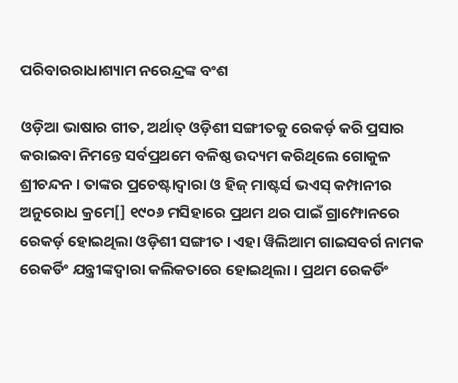ପରିବାରରାଧାଶ୍ୟାମ ନରେନ୍ଦ୍ରଙ୍କ ବଂଶ

ଓଡ଼ିଆ ଭାଷାର ଗୀତ, ଅର୍ଥାତ୍ ଓଡ଼ିଶୀ ସଙ୍ଗୀତକୁ ରେକର୍ଡ଼ କରି ପ୍ରସାର କରାଇବା ନିମନ୍ତେ ସର୍ବପ୍ରଥମେ ବଳିଷ୍ଠ ଉଦ୍ୟମ କରିଥିଲେ ଗୋକୁଳ ଶ୍ରୀଚନ୍ଦନ । ତାଙ୍କର ପ୍ରଚେଷ୍ଟାଦ୍ୱାରା ଓ ହିଜ୍ ମାଷ୍ଟର୍ସ ଭଏସ୍ କମ୍ପାନୀର ଅନୁରୋଧ କ୍ରମେ[] ୧୯୦୬ ମସିହାରେ ପ୍ରଥମ ଥର ପାଇଁ ଗ୍ରାମ୍ଫୋନରେ ରେକର୍ଡ଼ ହୋଇଥିଲା ଓଡ଼ିଶୀ ସଙ୍ଗୀତ । ଏହା ୱିଲିଆମ ଗାଇସବର୍ଗ ନାମକ ରେକର୍ଡିଂ ଯନ୍ତ୍ରୀଙ୍କଦ୍ୱାରା କଲିକତାରେ ହୋଇଥିଲା । ପ୍ରଥମ ରେକର୍ଡିଂ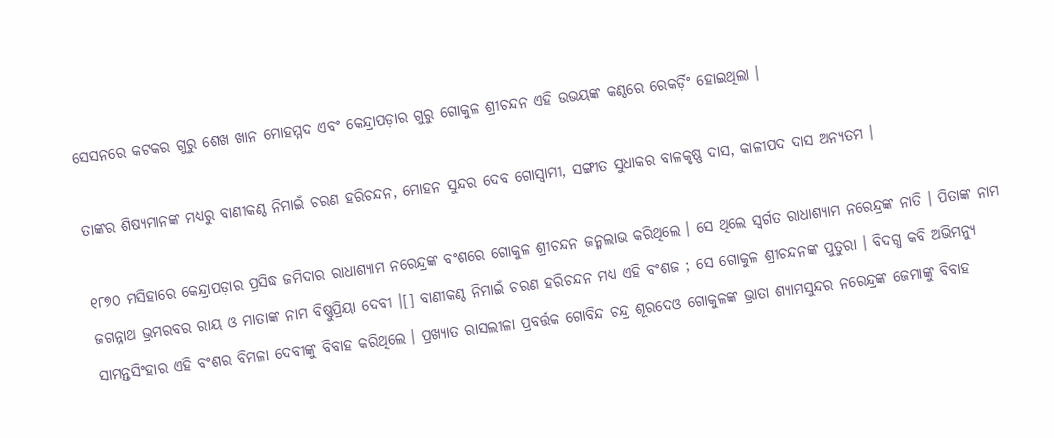ସେସନରେ କଟକର ଗୁରୁ ଶେଖ ଖାନ ମୋହମ୍ମଦ ଏବଂ କେନ୍ଦ୍ରାପଡ଼ାର ଗୁରୁ ଗୋକୁଳ ଶ୍ରୀଚନ୍ଦନ ଏହି ଉଭୟଙ୍କ କଣ୍ଠରେ ରେକର୍ଡ଼ିଂ ହୋଇଥିଲା ।

ତାଙ୍କର ଶିଷ୍ୟମାନଙ୍କ ମଧ୍ୟରୁ ବାଣୀକଣ୍ଠ ନିମାଇଁ ଚରଣ ହରିଚନ୍ଦନ, ମୋହନ ସୁନ୍ଦର ଦେବ ଗୋସ୍ୱାମୀ, ସଙ୍ଗୀତ ସୁଧାକର ବାଳକୃଷ୍ଣ ଦାସ, କାଳୀପଦ ଦାସ ଅନ୍ୟତମ ।

୧୮୭୦ ମସିହାରେ କେନ୍ଦ୍ରାପଡ଼ାର ପ୍ରସିଦ୍ଧ ଜମିଦାର ରାଧାଶ୍ୟାମ ନରେନ୍ଦ୍ରଙ୍କ ବଂଶରେ ଗୋକୁଳ ଶ୍ରୀଚନ୍ଦନ ଜନ୍ମଲାଭ କରିଥିଲେ । ସେ ଥିଲେ ସ୍ୱର୍ଗତ ରାଧାଶ୍ୟାମ ନରେନ୍ଦ୍ରଙ୍କ ନାତି । ପିତାଙ୍କ ନାମ ଜଗନ୍ନାଥ ଭ୍ରମରବର ରାୟ ଓ ମାତାଙ୍କ ନାମ ବିଷ୍ଣୁପ୍ରିୟା ଦେବୀ ।[] ବାଣୀକଣ୍ଠ ନିମାଇଁ ଚରଣ ହରିଚନ୍ଦନ ମଧ୍ୟ ଏହି ବଂଶଜ ; ସେ ଗୋକୁଳ ଶ୍ରୀଚନ୍ଦନଙ୍କ ପୁତୁରା । ବିଦଗ୍ଧ କବି ଅଭିମନ୍ୟୁ ସାମନ୍ତସିଂହାର ଏହି ବଂଶର ବିମଳା ଦେବୀଙ୍କୁ ବିବାହ କରିଥିଲେ । ପ୍ରଖ୍ୟାତ ରାସଲୀଳା ପ୍ରବର୍ତ୍ତକ ଗୋବିନ୍ଦ ଚନ୍ଦ୍ର ଶୂରଦେଓ ଗୋକୁଳଙ୍କ ଭ୍ରାତା ଶ୍ୟାମସୁନ୍ଦର ନରେନ୍ଦ୍ରଙ୍କ ଜେମାଙ୍କୁ ବିବାହ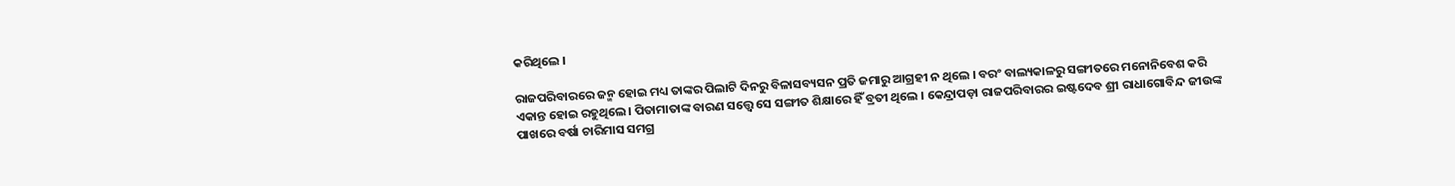କରିଥିଲେ ।

ରାଜପରିବାରରେ ଜନ୍ମ ହୋଇ ମଧ୍ୟ ତାଙ୍କର ପିଲାଟି ଦିନରୁ ବିଳାସବ୍ୟସନ ପ୍ରତି ଜମାରୁ ଆଗ୍ରହୀ ନ ଥିଲେ । ବରଂ ବାଲ୍ୟକାଳରୁ ସଙ୍ଗୀତରେ ମନୋନିବେଶ କରି ଏକାନ୍ତ ହୋଇ ରହୁଥିଲେ । ପିତାମାତାଙ୍କ ବାରଣ ସତ୍ତ୍ୱେ ସେ ସଙ୍ଗୀତ ଶିକ୍ଷାରେ ହିଁ ବ୍ରତୀ ଥିଲେ । କେନ୍ଦ୍ରାପଡ଼ା ରାଜପରିବାରର ଇଷ୍ଟଦେବ ଶ୍ରୀ ରାଧାଗୋବିନ୍ଦ ଜୀଉଙ୍କ ପାଖରେ ବର୍ଷା ଚାରିମାସ ସମଗ୍ର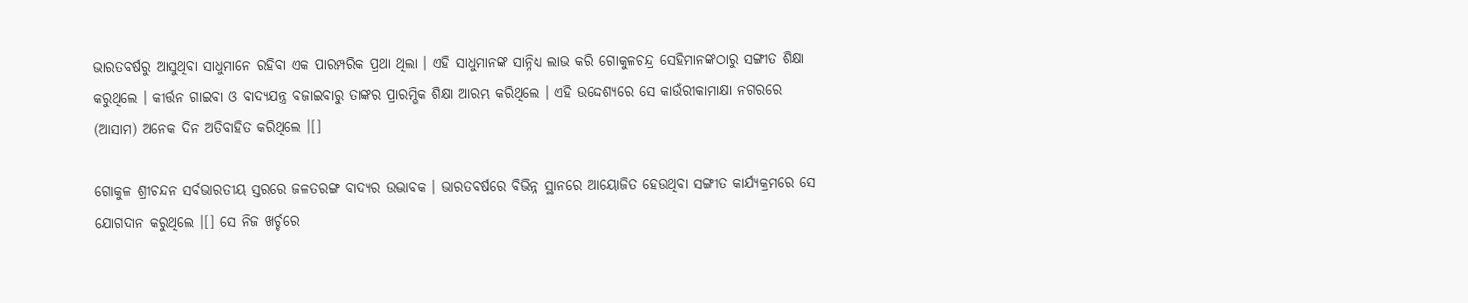ଭାରତବର୍ଷରୁ ଆସୁଥିବା ସାଧୁମାନେ ରହିବା ଏକ ପାରମ୍ପରିକ ପ୍ରଥା ଥିଲା । ଏହି ସାଧୁମାନଙ୍କ ସାନ୍ନିଧ୍ୟ ଲାଭ କରି ଗୋକୁଳଚନ୍ଦ୍ର ସେହିମାନଙ୍କଠାରୁ ସଙ୍ଗୀତ ଶିକ୍ଷା କରୁଥିଲେ । କୀର୍ତ୍ତନ ଗାଇବା ଓ ବାଦ୍ୟଯନ୍ତ୍ର ବଜାଇବାରୁ ତାଙ୍କର ପ୍ରାରମ୍ଭିକ ଶିକ୍ଷା ଆରମ୍ଭ କରିଥିଲେ । ଏହି ଉଦ୍ଦେଶ୍ୟରେ ସେ କାଉଁରୀକାମାକ୍ଷା ନଗରରେ (ଆସାମ) ଅନେକ ଦିନ ଅତିବାହିତ କରିଥିଲେ ।[]

ଗୋକୁଳ ଶ୍ରୀଚନ୍ଦନ ସର୍ବଭାରତୀୟ ସ୍ତରରେ ଜଳତରଙ୍ଗ ବାଦ୍ୟର ଉଦ୍ଭାବକ । ଭାରତବର୍ଷରେ ବିଭିନ୍ନ ସ୍ଥାନରେ ଆୟୋଜିତ ହେଉଥିବା ସଙ୍ଗୀତ କାର୍ଯ୍ୟକ୍ରମରେ ସେ ଯୋଗଦାନ କରୁଥିଲେ ।[] ସେ ନିଜ ଖର୍ଚ୍ଚରେ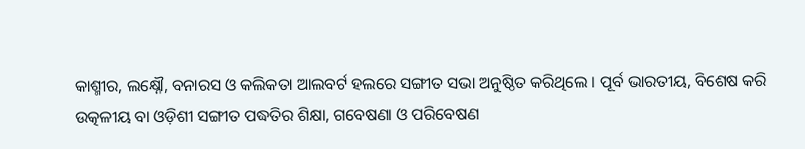କାଶ୍ମୀର, ଲକ୍ଷ୍ନୌ, ବନାରସ ଓ କଲିକତା ଆଲବର୍ଟ ହଲରେ ସଙ୍ଗୀତ ସଭା ଅନୁଷ୍ଠିତ କରିଥିଲେ । ପୂର୍ବ ଭାରତୀୟ, ବିଶେଷ କରି ଉତ୍କଳୀୟ ବା ଓଡ଼ିଶୀ ସଙ୍ଗୀତ ପଦ୍ଧତିର ଶିକ୍ଷା, ଗବେଷଣା ଓ ପରିବେଷଣ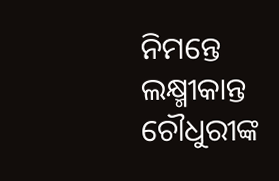ନିମନ୍ତେ ଲକ୍ଷ୍ମୀକାନ୍ତ ଚୌଧୁରୀଙ୍କ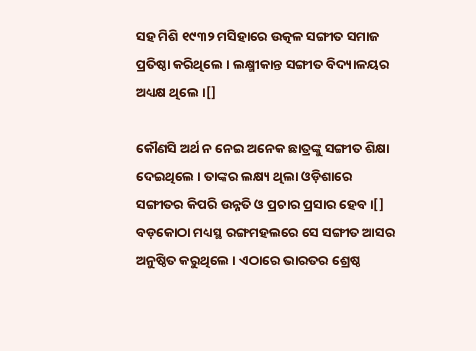ସହ ମିଶି ୧୯୩୨ ମସିହାରେ ଉତ୍କଳ ସଙ୍ଗୀତ ସମାଜ ପ୍ରତିଷ୍ଠା କରିଥିଲେ । ଲକ୍ଷ୍ମୀକାନ୍ତ ସଙ୍ଗୀତ ବିଦ୍ୟାଳୟର ଅଧ୍ୟକ୍ଷ ଥିଲେ ।[]

କୌଣସି ଅର୍ଥ ନ ନେଇ ଅନେକ ଛାତ୍ରଙ୍କୁ ସଙ୍ଗୀତ ଶିକ୍ଷା ଦେଇଥିଲେ । ତାଙ୍କର ଲକ୍ଷ୍ୟ ଥିଲା ଓଡ଼ିଶାରେ ସଙ୍ଗୀତର କିପରି ଉନ୍ନତି ଓ ପ୍ରଚାର ପ୍ରସାର ହେବ ।[] ବଡ଼କୋଠା ମଧ୍ୟସ୍ଥ ରଙ୍ଗମହଲରେ ସେ ସଙ୍ଗୀତ ଆସର ଅନୁଷ୍ଠିତ କରୁଥିଲେ । ଏଠାରେ ଭାରତର ଶ୍ରେଷ୍ଠ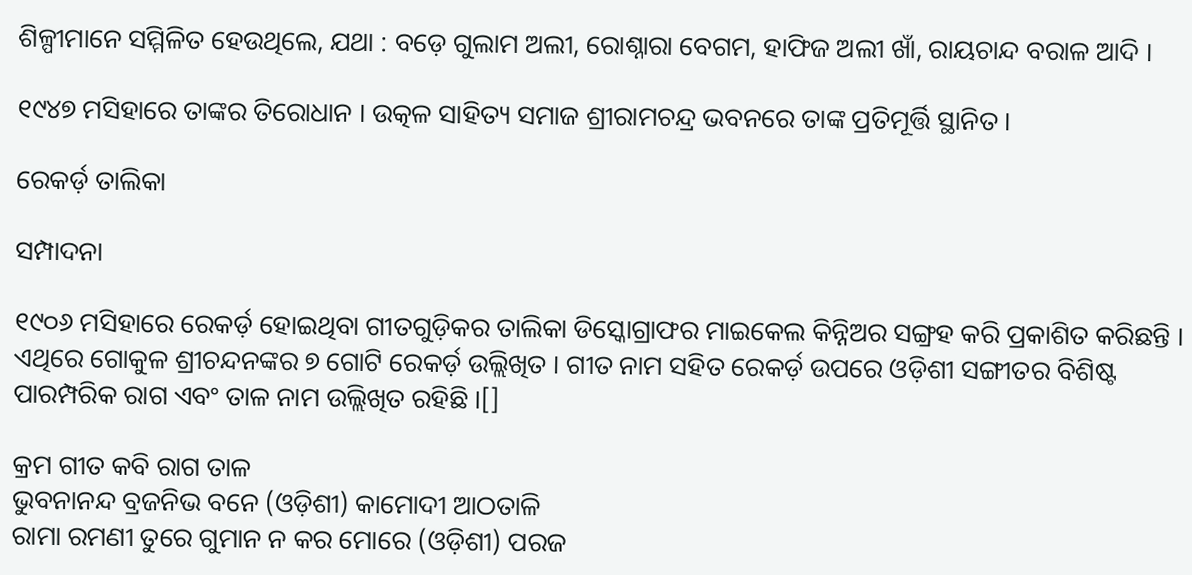ଶିଳ୍ପୀମାନେ ସମ୍ମିଳିତ ହେଉଥିଲେ, ଯଥା : ବଡ଼େ ଗୁଲାମ ଅଲୀ, ରୋଶ୍ନାରା ବେଗମ, ହାଫିଜ ଅଲୀ ଖାଁ, ରାୟଚାନ୍ଦ ବରାଳ ଆଦି ।

୧୯୪୭ ମସିହାରେ ତାଙ୍କର ତିରୋଧାନ । ଉତ୍କଳ ସାହିତ୍ୟ ସମାଜ ଶ୍ରୀରାମଚନ୍ଦ୍ର ଭବନରେ ତାଙ୍କ ପ୍ରତିମୂର୍ତ୍ତି ସ୍ଥାନିତ ।

ରେକର୍ଡ଼ ତାଲିକା

ସମ୍ପାଦନା

୧୯୦୬ ମସିହାରେ ରେକର୍ଡ଼ ହୋଇଥିବା ଗୀତଗୁଡ଼ିକର ତାଲିକା ଡିସ୍କୋଗ୍ରାଫର ମାଇକେଲ କିନ୍ନିଅର ସଙ୍ଗ୍ରହ କରି ପ୍ରକାଶିତ କରିଛନ୍ତି । ଏଥିରେ ଗୋକୁଳ ଶ୍ରୀଚନ୍ଦନଙ୍କର ୭ ଗୋଟି ରେକର୍ଡ଼ ଉଲ୍ଲିଖିତ । ଗୀତ ନାମ ସହିତ ରେକର୍ଡ଼ ଉପରେ ଓଡ଼ିଶୀ ସଙ୍ଗୀତର ବିଶିଷ୍ଟ ପାରମ୍ପରିକ ରାଗ ଏବଂ ତାଳ ନାମ ଉଲ୍ଲିଖିତ ରହିଛି ।[]

କ୍ରମ ଗୀତ କବି ରାଗ ତାଳ
ଭୁବନାନନ୍ଦ ବ୍ରଜନିଭ ବନେ (ଓଡ଼ିଶୀ) କାମୋଦୀ ଆଠତାଳି
ରାମା ରମଣୀ ତୁରେ ଗୁମାନ ନ କର ମୋରେ (ଓଡ଼ିଶୀ) ପରଜ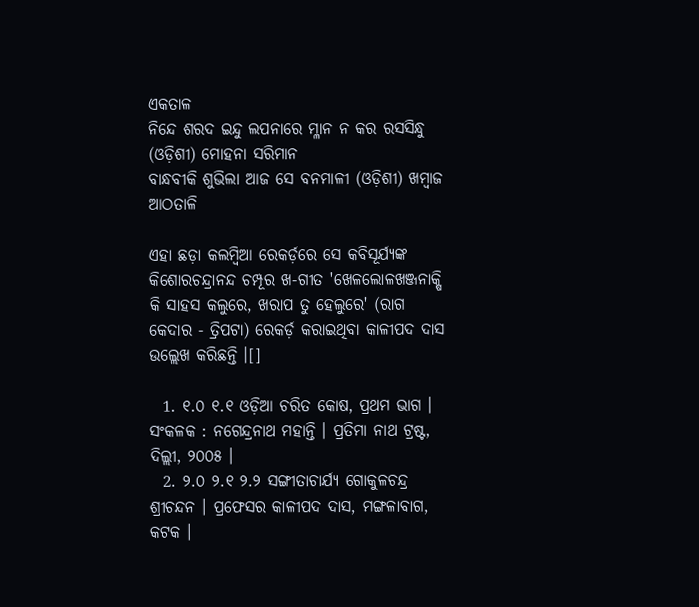ଏକତାଳ
ନିନ୍ଦେ ଶରଦ ଇନ୍ଦୁ ଲପନାରେ ମ୍ଳାନ ନ କର ରସସିନ୍ଧୁ (ଓଡ଼ିଶୀ) ମୋହନା ସରିମାନ
ବାନ୍ଧବୀକି ଶୁଭିଲା ଆଜ ସେ ବନମାଳୀ (ଓଡ଼ିଶୀ) ଖମ୍ବାଜ ଆଠତାଳି

ଏହା ଛଡ଼ା କଲମ୍ବିଆ ରେକର୍ଡ଼ରେ ସେ କବିସୂର୍ଯ୍ୟଙ୍କ କିଶୋରଚନ୍ଦ୍ରାନନ୍ଦ ଚମ୍ପୂର ଖ-ଗୀତ 'ଖେଳଲୋଳଖଞ୍ଜନାକ୍ଷି କି ସାହସ କଲୁରେ, ଖରାପ ତୁ ହେଲୁରେ' (ରାଗ କେଦାର - ତ୍ରିପଟା) ରେକର୍ଡ଼ କରାଇଥିବା କାଳୀପଦ ଦାସ ଉଲ୍ଲେଖ କରିଛନ୍ତି ।[]

  1. ୧.୦ ୧.୧ ଓଡ଼ିଆ ଚରିତ କୋଷ, ପ୍ରଥମ ଭାଗ । ସଂକଳକ : ନଗେନ୍ଦ୍ରନାଥ ମହାନ୍ତି । ପ୍ରତିମା ନାଥ ଟ୍ରଷ୍ଟ, ଦିଲ୍ଲୀ, ୨୦୦୫ ।
  2. ୨.୦ ୨.୧ ୨.୨ ସଙ୍ଗୀତାଚାର୍ଯ୍ୟ ଗୋକୁଳଚନ୍ଦ୍ର ଶ୍ରୀଚନ୍ଦନ । ପ୍ରଫେସର କାଳୀପଦ ଦାସ, ମଙ୍ଗଳାବାଗ, କଟକ ।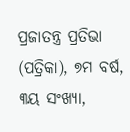ପ୍ରଜାତନ୍ତ୍ର ପ୍ରତିଭା (ପତ୍ରିକା), ୭ମ ବର୍ଷ, ୩ୟ ସଂଖ୍ୟା,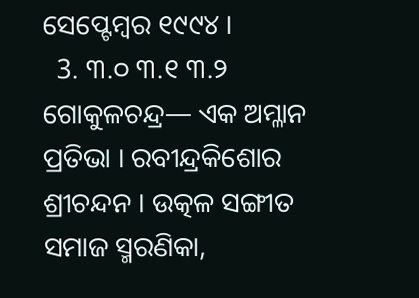ସେପ୍ଟେମ୍ବର ୧୯୯୪ ।
  3. ୩.୦ ୩.୧ ୩.୨ ଗୋକୁଳଚନ୍ଦ୍ର— ଏକ ଅମ୍ଳାନ ପ୍ରତିଭା । ରବୀନ୍ଦ୍ରକିଶୋର ଶ୍ରୀଚନ୍ଦନ । ଉତ୍କଳ ସଙ୍ଗୀତ ସମାଜ ସ୍ମରଣିକା,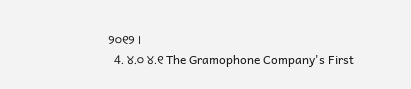୨୦୧୨ ।
  4. ୪.୦ ୪.୧ The Gramophone Company's First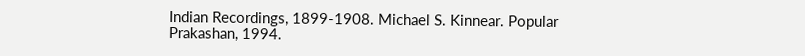Indian Recordings, 1899-1908. Michael S. Kinnear. Popular Prakashan, 1994.